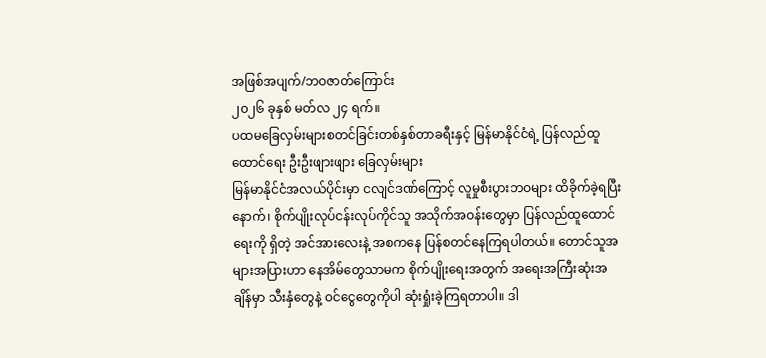အဖြစ်အပျက်/ဘဝဇာတ်ကြောင်း
၂၀၂၆ ခုနှစ် မတ်လ ၂၄ ရက်။
ပထမခြေလှမ်းများစတင်ခြင်းတစ်နှစ်တာခရီးနှင့် မြန်မာနိုင်ငံရဲ့ ပြန်လည်ထူထောင်ရေး ဦးဦးဖျားဖျား ခြေလှမ်းများ
မြန်မာနိုင်ငံအလယ်ပိုင်းမှာ ငလျင်ဒဏ်ကြောင့် လူမှုစီးပွားဘဝများ ထိခိုက်ခဲ့ရပြီးနောက်၊ စိုက်ပျိုးလုပ်ငန်းလုပ်ကိုင်သူ အသိုက်အဝန်းတွေမှာ ပြန်လည်ထူထောင်ရေးကို ရှိတဲ့ အင်အားလေးနဲ့ အစကနေ ပြန်စတင်နေကြရပါတယ်။ တောင်သူအများအပြားဟာ နေအိမ်တွေသာမက စိုက်ပျိုးရေးအတွက် အရေးအကြီးဆုံးအချိန်မှာ သီးနှံတွေနဲ့ ဝင်ငွေတွေကိုပါ ဆုံးရှုံးခဲ့ကြရတာပါ။ ဒါ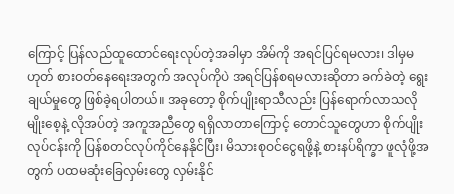ကြောင့် ပြန်လည်ထူထောင်ရေးလုပ်တဲ့အခါမှာ အိမ်ကို အရင်ပြင်ရမလား၊ ဒါမှမဟုတ် စားဝတ်နေရေးအတွက် အလုပ်ကိုပဲ အရင်ပြန်စရမလားဆိုတာ ခက်ခဲတဲ့ ရွေးချယ်မှုတွေ ဖြစ်ခဲ့ရပါတယ်။ အခုတော့ စိုက်ပျိုးရာသီလည်း ပြန်ရောက်လာသလို မျိုးစေ့နဲ့ လိုအပ်တဲ့ အကူအညီတွေ ရရှိလာတာကြောင့် တောင်သူတွေဟာ စိုက်ပျိုးလုပ်ငန်းကို ပြန်စတင်လုပ်ကိုင်နေနိုင်ပြီး၊ မိသားစုဝင်ငွေရဖို့နဲ့ စားနပ်ရိက္ခာ ဖူလုံဖို့အတွက် ပထမဆုံးခြေလှမ်းတွေ လှမ်းနိုင်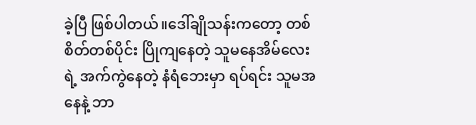ခဲ့ပြီ ဖြစ်ပါတယ်။ဒေါ်ချိုသန်းကတော့ တစ်စိတ်တစ်ပိုင်း ပြိုကျနေတဲ့ သူမနေအိမ်လေးရဲ့ အက်ကွဲနေတဲ့ နံရံဘေးမှာ ရပ်ရင်း သူမအနေနဲ့ ဘာ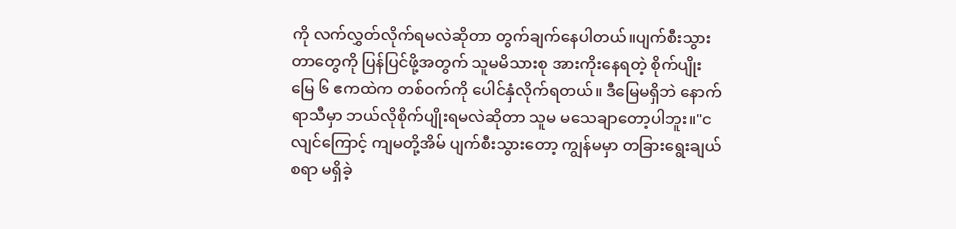ကို လက်လွှတ်လိုက်ရမလဲဆိုတာ တွက်ချက်နေပါတယ်။ပျက်စီးသွားတာတွေကို ပြန်ပြင်ဖို့အတွက် သူမမိသားစု အားကိုးနေရတဲ့ စိုက်ပျိုးမြေ ၆ ဧကထဲက တစ်ဝက်ကို ပေါင်နှံလိုက်ရတယ်။ ဒီမြေမရှိဘဲ နောက်ရာသီမှာ ဘယ်လိုစိုက်ပျိုးရမလဲဆိုတာ သူမ မသေချာတော့ပါဘူး။"ငလျင်ကြောင့် ကျမတို့အိမ် ပျက်စီးသွားတော့ ကျွန်မမှာ တခြားရွေးချယ်စရာ မရှိခဲ့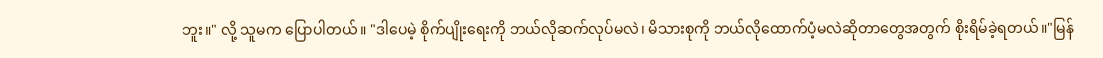ဘူး။" လို့ သူမက ပြောပါတယ်။ "ဒါပေမဲ့ စိုက်ပျိုးရေးကို ဘယ်လိုဆက်လုပ်မလဲ၊ မိသားစုကို ဘယ်လိုထောက်ပံ့မလဲဆိုတာတွေအတွက် စိုးရိမ်ခဲ့ရတယ်။"မြန်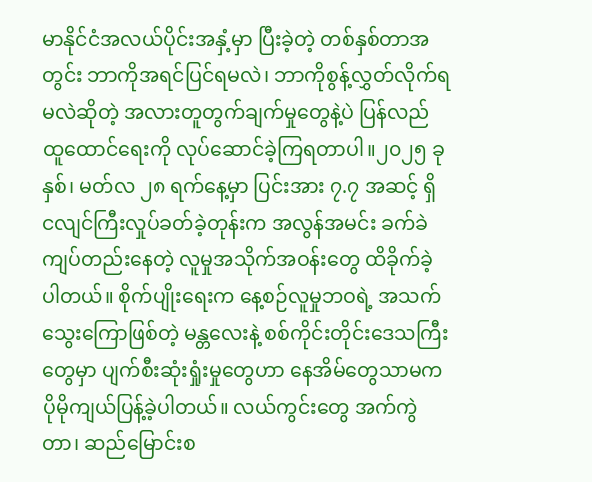မာနိုင်ငံအလယ်ပိုင်းအနှံ့မှာ ပြီးခဲ့တဲ့ တစ်နှစ်တာအတွင်း ဘာကိုအရင်ပြင်ရမလဲ၊ ဘာကိုစွန့်လွှတ်လိုက်ရမလဲဆိုတဲ့ အလားတူတွက်ချက်မှုတွေနဲ့ပဲ ပြန်လည်ထူထောင်ရေးကို လုပ်ဆောင်ခဲ့ကြရတာပါ။၂၀၂၅ ခုနှစ်၊ မတ်လ ၂၈ ရက်နေ့မှာ ပြင်းအား ၇.၇ အဆင့် ရှိ ငလျင်ကြီးလှုပ်ခတ်ခဲ့တုန်းက အလွန်အမင်း ခက်ခဲကျပ်တည်းနေတဲ့ လူမှုအသိုက်အဝန်းတွေ ထိခိုက်ခဲ့ပါတယ်။ စိုက်ပျိုးရေးက နေ့စဉ်လူမှုဘဝရဲ့ အသက်သွေးကြောဖြစ်တဲ့ မန္တလေးနဲ့ စစ်ကိုင်းတိုင်းဒေသကြီးတွေမှာ ပျက်စီးဆုံးရှုံးမှုတွေဟာ နေအိမ်တွေသာမက ပိုမိုကျယ်ပြန့်ခဲ့ပါတယ်။ လယ်ကွင်းတွေ အက်ကွဲတာ၊ ဆည်မြောင်းစ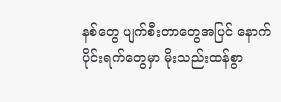နစ်တွေ ပျက်စီးတာတွေအပြင် နောက်ပိုင်းရက်တွေမှာ မိုးသည်းထန်စွာ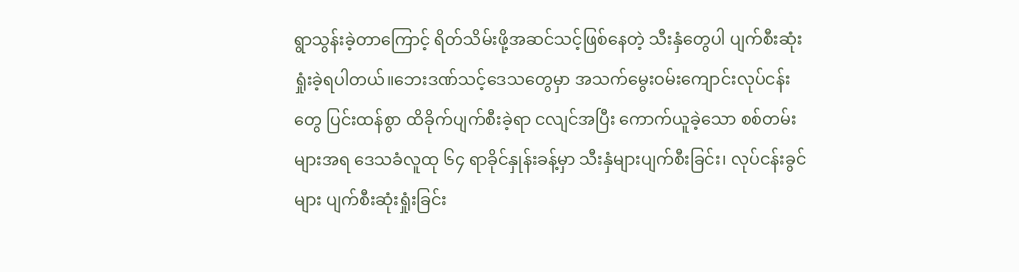ရွာသွန်းခဲ့တာကြောင့် ရိတ်သိမ်းဖို့အဆင်သင့်ဖြစ်နေတဲ့ သီးနှံတွေပါ ပျက်စီးဆုံးရှုံးခဲ့ရပါတယ်။ဘေးဒဏ်သင့်ဒေသတွေမှာ အသက်မွေးဝမ်းကျောင်းလုပ်ငန်းတွေ ပြင်းထန်စွာ ထိခိုက်ပျက်စီးခဲ့ရာ ငလျင်အပြီး ကောက်ယူခဲ့သော စစ်တမ်းများအရ ဒေသခံလူထု ၆၄ ရာခိုင်နှုန်းခန့်မှာ သီးနှံများပျက်စီးခြင်း၊ လုပ်ငန်းခွင်များ ပျက်စီးဆုံးရှုံးခြင်း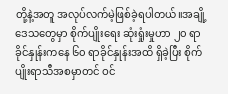တို့နဲ့အတူ အလုပ်လက်မဲ့ဖြစ်ခဲ့ရပါတယ်။အချို့ဒေသတွေမှာ စိုက်ပျိုးရေး ဆုံးရှုံးမှုဟာ ၂၀ ရာခိုင်နှုန်းကနေ ၆၀ ရာခိုင်နှုန်းအထိ ရှိခဲ့ပြီး စိုက်ပျိုးရာသီအစမှာတင် ဝင်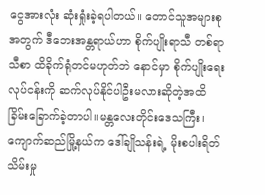ငွေအားလုံး ဆုံးရှုံးခဲ့ရပါတယ်။ တောင်သူအများစုအတွက် ဒီဘေးအန္တရာယ်ဟာ စိုက်ပျိုးရာသီ တစ်ရာသီစာ ထိခိုက်ရုံတင်မဟုတ်ဘဲ နောင်မှာ စိုက်ပျိုးရေးလုပ်ငန်းကို ဆက်လုပ်နိုင်ပါဦးမလားဆိုတဲ့အထိ ခြိမ်းခြောက်ခဲ့တာပါ။မန္တလေးတိုင်းဒေသကြီး၊ ကျောက်ဆည်မြို့နယ်က ဒေါ်ချိုသန်းရဲ့ မိုးစပါးရိတ်သိမ်းမှု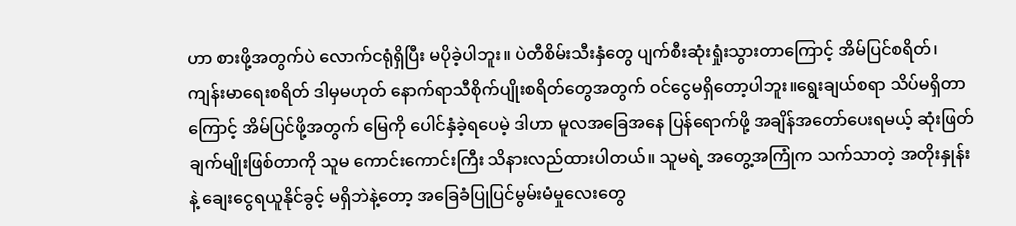ဟာ စားဖို့အတွက်ပဲ လောက်ငရုံရှိပြီး မပိုခဲ့ပါဘူး။ ပဲတီစိမ်းသီးနှံတွေ ပျက်စီးဆုံးရှုံးသွားတာကြောင့် အိမ်ပြင်စရိတ်၊ ကျန်းမာရေးစရိတ် ဒါမှမဟုတ် နောက်ရာသီစိုက်ပျိုးစရိတ်တွေအတွက် ဝင်ငွေမရှိတော့ပါဘူး။ရွေးချယ်စရာ သိပ်မရှိတာကြောင့် အိမ်ပြင်ဖို့အတွက် မြေကို ပေါင်နှံခဲ့ရပေမဲ့ ဒါဟာ မူလအခြေအနေ ပြန်ရောက်ဖို့ အချိန်အတော်ပေးရမယ့် ဆုံးဖြတ်ချက်မျိုးဖြစ်တာကို သူမ ကောင်းကောင်းကြီး သိနားလည်ထားပါတယ်။ သူမရဲ့ အတွေ့အကြုံက သက်သာတဲ့ အတိုးနှုန်းနဲ့ ချေးငွေရယူနိုင်ခွင့် မရှိဘဲနဲ့တော့ အခြေခံပြုပြင်မွမ်းမံမှုလေးတွေ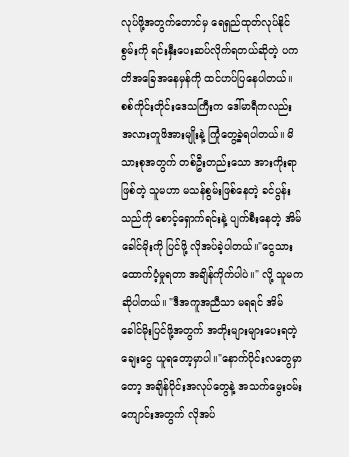လုပ်ဖို့အတွက်တောင်မှ ရေရှည်ထုတ်လုပ်နိုင်စွမ်းကို ရင်းနှီးပေးဆပ်လိုက်ရတယ်ဆိုတဲ့ ပကတိအခြေအနေမှန်ကို ထင်ဟပ်ပြနေပါတယ်။စစ်ကိုင်းတိုင်းဒေသကြီးက ဒေါ်မာရီကလည်း အလားတူဖိအားမျိုးနဲ့ ကြုံတွေ့ခဲ့ရပါတယ်။ မိသားစုအတွက် တစ်ဦးတည်းသော အားကိုးရာဖြစ်တဲ့ သူမဟာ မသန်စွမ်းဖြစ်နေတဲ့ ခင်ပွန်းသည်ကို စောင့်ရှောက်ရင်းနဲ့ ပျက်စီးနေတဲ့ အိမ်ခေါင်မိုးကို ပြင်ဖို့ လိုအပ်ခဲ့ပါတယ်။"ငွေသားထောက်ပံ့မှုရတာ အချိန်ကိုက်ပါပဲ။" လို့ သူမက ဆိုပါတယ်။ "ဒီအကူအညီသာ မရရင် အိမ်ခေါင်မိုးပြင်ဖို့အတွက် အတိုးများများပေးရတဲ့ ချေးငွေ ယူရတော့မှာပါ။"နောက်ပိုင်းလတွေမှာတော့ အချိန်ပိုင်းအလုပ်တွေနဲ့ အသက်မွေးဝမ်းကျောင်းအတွက် လိုအပ်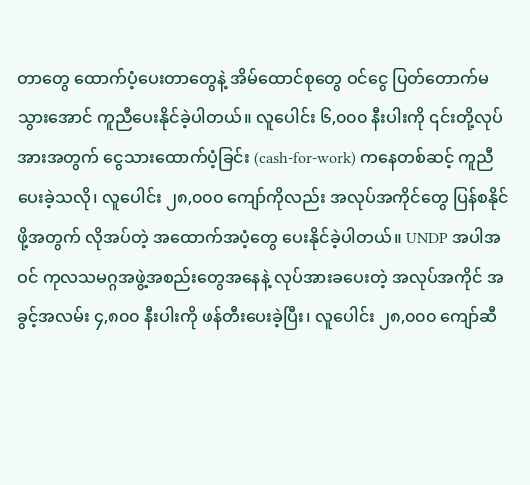တာတွေ ထောက်ပံ့ပေးတာတွေနဲ့ အိမ်ထောင်စုတွေ ဝင်ငွေ ပြတ်တောက်မသွားအောင် ကူညီပေးနိုင်ခဲ့ပါတယ်။ လူပေါင်း ၆,၀၀၀ နီးပါးကို ၎င်းတို့လုပ်အားအတွက် ငွေသားထောက်ပံ့ခြင်း (cash-for-work) ကနေတစ်ဆင့် ကူညီပေးခဲ့သလို၊ လူပေါင်း ၂၈,၀၀၀ ကျော်ကိုလည်း အလုပ်အကိုင်တွေ ပြန်စနိုင်ဖို့အတွက် လိုအပ်တဲ့ အထောက်အပံ့တွေ ပေးနိုင်ခဲ့ပါတယ်။ UNDP အပါအဝင် ကုလသမဂ္ဂအဖွဲ့အစည်းတွေအနေနဲ့ လုပ်အားခပေးတဲ့ အလုပ်အကိုင် အခွင့်အလမ်း ၄,၈၀၀ နီးပါးကို ဖန်တီးပေးခဲ့ပြီး၊ လူပေါင်း ၂၈,၀၀၀ ကျော်ဆီ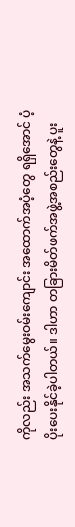ကိုလည်း အသက်မွေးဝမ်းကျောင်း အထောက်အပံ့တွေ ရရှိအောင် ပံ့ပိုးပေးနိုင်ခဲ့ပါတယ်။ ဒါဟာ တခြားမိတ်ဖက်အဖွဲ့အစည်းတွေနဲ့ ပူး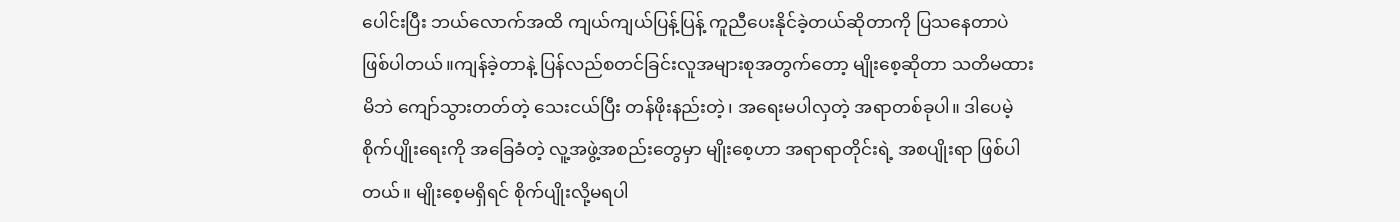ပေါင်းပြီး ဘယ်လောက်အထိ ကျယ်ကျယ်ပြန့်ပြန့် ကူညီပေးနိုင်ခဲ့တယ်ဆိုတာကို ပြသနေတာပဲ ဖြစ်ပါတယ်။ကျန်ခဲ့တာနဲ့ ပြန်လည်စတင်ခြင်းလူအများစုအတွက်တော့ မျိုးစေ့ဆိုတာ သတိမထားမိဘဲ ကျော်သွားတတ်တဲ့ သေးငယ်ပြီး တန်ဖိုးနည်းတဲ့၊ အရေးမပါလှတဲ့ အရာတစ်ခုပါ။ ဒါပေမဲ့ စိုက်ပျိုးရေးကို အခြေခံတဲ့ လူ့အဖွဲ့အစည်းတွေမှာ မျိုးစေ့ဟာ အရာရာတိုင်းရဲ့ အစပျိုးရာ ဖြစ်ပါတယ်။ မျိုးစေ့မရှိရင် စိုက်ပျိုးလို့မရပါ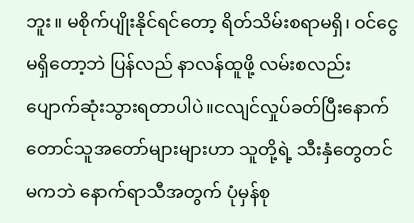ဘူး။ မစိုက်ပျိုးနိုင်ရင်တော့ ရိတ်သိမ်းစရာမရှိ၊ ဝင်ငွေမရှိတော့ဘဲ ပြန်လည် နာလန်ထူဖို့ လမ်းစလည်းပျောက်ဆုံးသွားရတာပါပဲ။ငလျင်လှုပ်ခတ်ပြီးနောက် တောင်သူအတော်များများဟာ သူတို့ရဲ့ သီးနှံတွေတင်မကဘဲ နောက်ရာသီအတွက် ပုံမှန်စု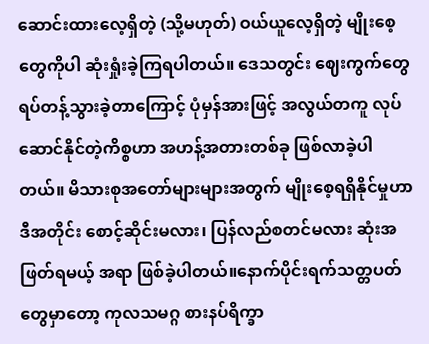ဆောင်းထားလေ့ရှိတဲ့ (သို့မဟုတ်) ဝယ်ယူလေ့ရှိတဲ့ မျိုးစေ့တွေကိုပါ ဆုံးရှုံးခဲ့ကြရပါတယ်။ ဒေသတွင်း ဈေးကွက်တွေ ရပ်တန့်သွားခဲ့တာကြောင့် ပုံမှန်အားဖြင့် အလွယ်တကူ လုပ်ဆောင်နိုင်တဲ့ကိစ္စဟာ အဟန့်အတားတစ်ခု ဖြစ်လာခဲ့ပါတယ်။ မိသားစုအတော်များများအတွက် မျိုးစေ့ရရှိနိုင်မှုဟာ ဒီအတိုင်း စောင့်ဆိုင်းမလား၊ ပြန်လည်စတင်မလား ဆုံးအဖြတ်ရမယ့် အရာ ဖြစ်ခဲ့ပါတယ်။နောက်ပိုင်းရက်သတ္တပတ်တွေမှာတော့ ကုလသမဂ္ဂ စားနပ်ရိက္ခာ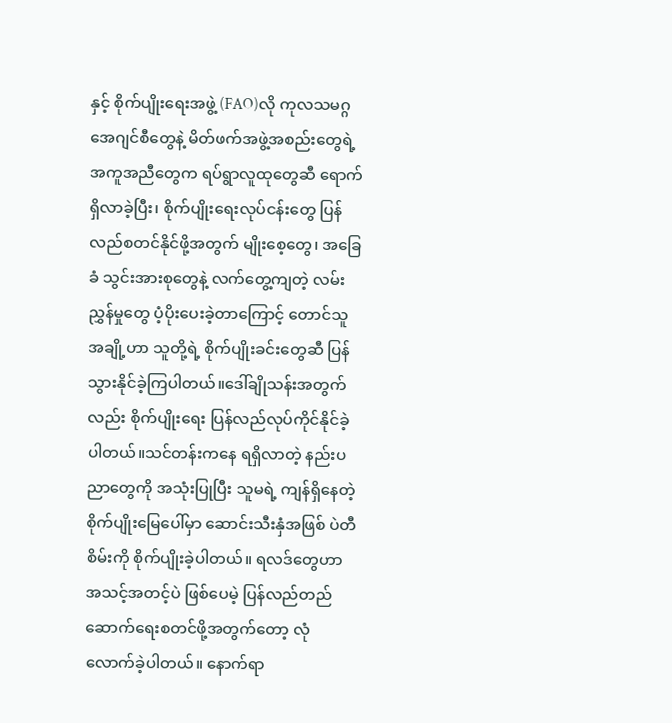နှင့် စိုက်ပျိုးရေးအဖွဲ့ (FAO)လို ကုလသမဂ္ဂအေဂျင်စီတွေနဲ့ မိတ်ဖက်အဖွဲ့အစည်းတွေရဲ့ အကူအညီတွေက ရပ်ရွာလူထုတွေဆီ ရောက်ရှိလာခဲ့ပြီး၊ စိုက်ပျိုးရေးလုပ်ငန်းတွေ ပြန်လည်စတင်နိုင်ဖို့အတွက် မျိုးစေ့တွေ၊ အခြေခံ သွင်းအားစုတွေနဲ့ လက်တွေ့ကျတဲ့ လမ်းညွှန်မှုတွေ ပံ့ပိုးပေးခဲ့တာကြောင့် တောင်သူအချို့ဟာ သူတို့ရဲ့ စိုက်ပျိုးခင်းတွေဆီ ပြန်သွားနိုင်ခဲ့ကြပါတယ်။ဒေါ်ချိုသန်းအတွက်လည်း စိုက်ပျိုးရေး ပြန်လည်လုပ်ကိုင်နိုင်ခဲ့ပါတယ်။သင်တန်းကနေ ရရှိလာတဲ့ နည်းပညာတွေကို အသုံးပြုပြီး သူမရဲ့ ကျန်ရှိနေတဲ့ စိုက်ပျိုးမြေပေါ်မှာ ဆောင်းသီးနှံအဖြစ် ပဲတီစိမ်းကို စိုက်ပျိုးခဲ့ပါတယ်။ ရလဒ်တွေဟာ အသင့်အတင့်ပဲ ဖြစ်ပေမဲ့ ပြန်လည်တည်ဆောက်ရေးစတင်ဖို့အတွက်တော့ လုံလောက်ခဲ့ပါတယ်။ နောက်ရာ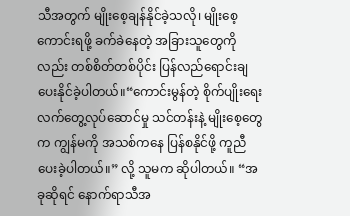သီအတွက် မျိုးစေ့ချန်နိုင်ခဲ့သလို၊ မျိုးစေ့ကောင်းရဖို့ ခက်ခဲနေတဲ့ အခြားသူတွေကိုလည်း တစ်စိတ်တစ်ပိုင်း ပြန်လည်ရောင်းချပေးနိုင်ခဲ့ပါတယ်။“ကောင်းမွန်တဲ့ စိုက်ပျိုးရေး လက်တွေ့လုပ်ဆောင်မှု သင်တန်းနဲ့ မျိုးစေ့တွေက ကျွန်မကို အသစ်ကနေ ပြန်စနိုင်ဖို့ ကူညီပေးခဲ့ပါတယ်။” လို့ သူမက ဆိုပါတယ်။ “အခုဆိုရင် နောက်ရာသီအ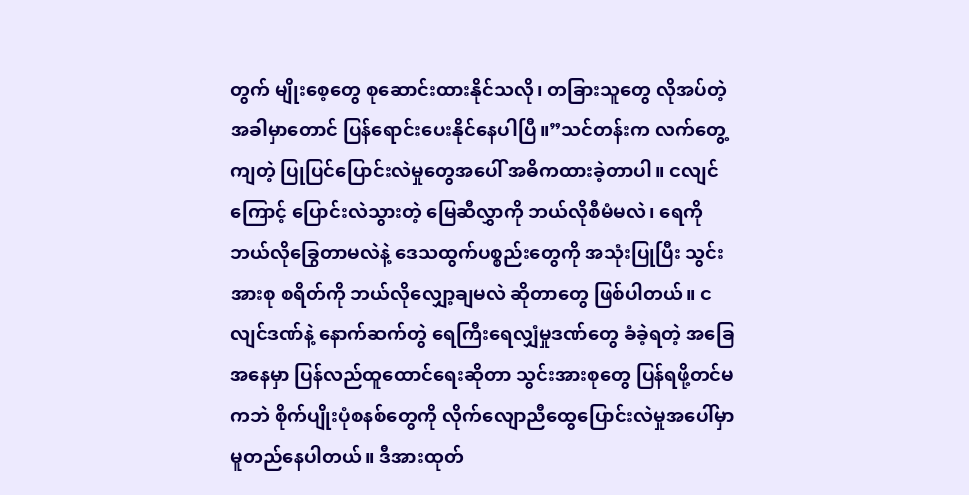တွက် မျိုးစေ့တွေ စုဆောင်းထားနိုင်သလို၊ တခြားသူတွေ လိုအပ်တဲ့အခါမှာတောင် ပြန်ရောင်းပေးနိုင်နေပါပြီ။”သင်တန်းက လက်တွေ့ကျတဲ့ ပြုပြင်ပြောင်းလဲမှုတွေအပေါ် အဓိကထားခဲ့တာပါ။ ငလျင်ကြောင့် ပြောင်းလဲသွားတဲ့ မြေဆီလွှာကို ဘယ်လိုစီမံမလဲ၊ ရေကို ဘယ်လိုခြွေတာမလဲနဲ့ ဒေသထွက်ပစ္စည်းတွေကို အသုံးပြုပြီး သွင်းအားစု စရိတ်ကို ဘယ်လိုလျှော့ချမလဲ ဆိုတာတွေ ဖြစ်ပါတယ်။ ငလျင်ဒဏ်နဲ့ နောက်ဆက်တွဲ ရေကြီးရေလျှံမှုဒဏ်တွေ ခံခဲ့ရတဲ့ အခြေအနေမှာ ပြန်လည်ထူထောင်ရေးဆိုတာ သွင်းအားစုတွေ ပြန်ရဖို့တင်မကဘဲ စိုက်ပျိုးပုံစနစ်တွေကို လိုက်လျောညီထွေပြောင်းလဲမှုအပေါ်မှာ မူတည်နေပါတယ်။ ဒီအားထုတ်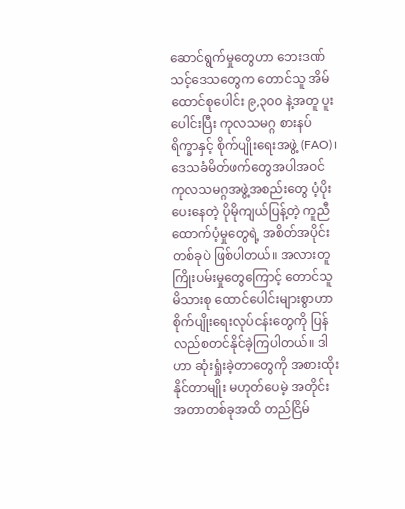ဆောင်ရွက်မှုတွေဟာ ဘေးဒဏ်သင့်ဒေသတွေက တောင်သူ အိမ်ထောင်စုပေါင်း ၉,၃၀၀ နဲ့အတူ ပူးပေါင်းပြီး ကုလသမဂ္ဂ စားနပ်ရိက္ခာနှင့် စိုက်ပျိုးရေးအဖွဲ့ (FAO)၊ ဒေသခံမိတ်ဖက်တွေအပါအဝင် ကုလသမဂ္ဂအဖွဲ့အစည်းတွေ ပံ့ပိုးပေးနေတဲ့ ပိုမိုကျယ်ပြန့်တဲ့ ကူညီထောက်ပံ့မှုတွေရဲ့ အစိတ်အပိုင်းတစ်ခုပဲ ဖြစ်ပါတယ်။ အလားတူ ကြိုးပမ်းမှုတွေကြောင့် တောင်သူမိသားစု ထောင်ပေါင်းများစွာဟာ စိုက်ပျိုးရေးလုပ်ငန်းတွေကို ပြန်လည်စတင်နိုင်ခဲ့ကြပါတယ်။ ဒါဟာ ဆုံးရှုံးခဲ့တာတွေကို အစားထိုးနိုင်တာမျိုး မဟုတ်ပေမဲ့ အတိုင်းအတာတစ်ခုအထိ တည်ငြိမ်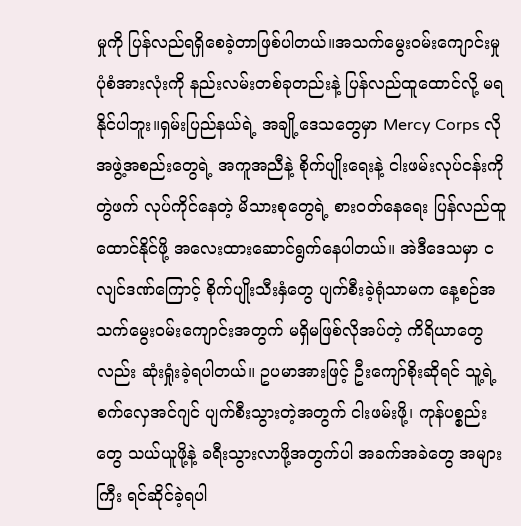မှုကို ပြန်လည်ရရှိစေခဲ့တာဖြစ်ပါတယ်။အသက်မွေးဝမ်းကျောင်းမှု ပုံစံအားလုံးကို နည်းလမ်းတစ်ခုတည်းနဲ့ ပြန်လည်ထူထောင်လို့ မရနိုင်ပါဘူး။ရှမ်းပြည်နယ်ရဲ့ အချို့ဒေသတွေမှာ Mercy Corps လို အဖွဲ့အစည်းတွေရဲ့ အကူအညီနဲ့ စိုက်ပျိုးရေးနဲ့ ငါးဖမ်းလုပ်ငန်းကို တွဲဖက် လုပ်ကိုင်နေတဲ့ မိသားစုတွေရဲ့ စားဝတ်နေရေး ပြန်လည်ထူထောင်နိုင်ဖို့ အလေးထားဆောင်ရွက်နေပါတယ်။ အဲဒီဒေသမှာ ငလျင်ဒဏ်ကြောင့် စိုက်ပျိုးသီးနှံတွေ ပျက်စီးခဲ့ရုံသာမက နေ့စဉ်အသက်မွေးဝမ်းကျောင်းအတွက် မရှိမဖြစ်လိုအပ်တဲ့ ကိရိယာတွေလည်း ဆုံးရှုံးခဲ့ရပါတယ်။ ဥပမာအားဖြင့် ဦးကျော်စိုးဆိုရင် သူ့ရဲ့ စက်လှေအင်ဂျင် ပျက်စီးသွားတဲ့အတွက် ငါးဖမ်းဖို့၊ ကုန်ပစ္စည်းတွေ သယ်ယူဖို့နဲ့ ခရီးသွားလာဖို့အတွက်ပါ အခက်အခဲတွေ အများကြီး ရင်ဆိုင်ခဲ့ရပါ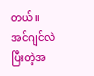တယ်။အင်ဂျင်လဲပြီးတဲ့အ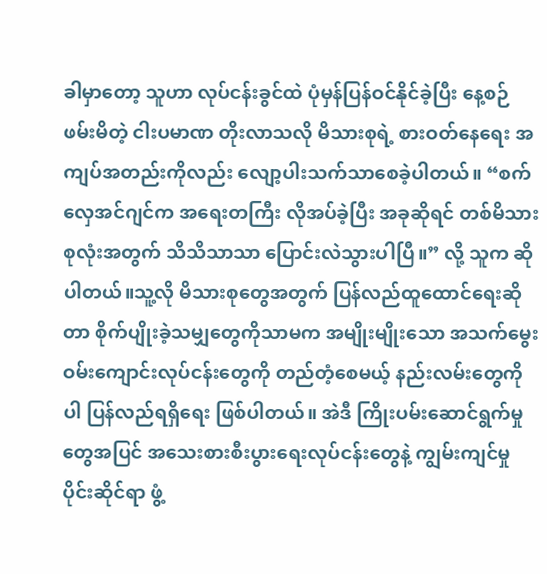ခါမှာတော့ သူဟာ လုပ်ငန်းခွင်ထဲ ပုံမှန်ပြန်ဝင်နိုင်ခဲ့ပြီး နေ့စဉ်ဖမ်းမိတဲ့ ငါးပမာဏ တိုးလာသလို မိသားစုရဲ့ စားဝတ်နေရေး အကျပ်အတည်းကိုလည်း လျော့ပါးသက်သာစေခဲ့ပါတယ်။ “စက်လှေအင်ဂျင်က အရေးတကြီး လိုအပ်ခဲ့ပြီး အခုဆိုရင် တစ်မိသားစုလုံးအတွက် သိသိသာသာ ပြောင်းလဲသွားပါပြီ။” လို့ သူက ဆိုပါတယ်။သူ့လို မိသားစုတွေအတွက် ပြန်လည်ထူထောင်ရေးဆိုတာ စိုက်ပျိုးခဲ့သမျှတွေကိုသာမက အမျိုးမျိုးသော အသက်မွေးဝမ်းကျောင်းလုပ်ငန်းတွေကို တည်တံ့စေမယ့် နည်းလမ်းတွေကိုပါ ပြန်လည်ရရှိရေး ဖြစ်ပါတယ်။ အဲဒီ ကြိုးပမ်းဆောင်ရွက်မှုတွေအပြင် အသေးစားစီးပွားရေးလုပ်ငန်းတွေနဲ့ ကျွမ်းကျင်မှုပိုင်းဆိုင်ရာ ဖွံ့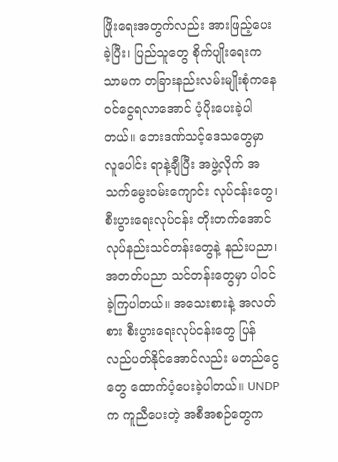ဖြိုးရေးအတွက်လည်း အားဖြည့်ပေးခဲ့ပြီး၊ ပြည်သူတွေ စိုက်ပျိုးရေးကသာမက တခြားနည်းလမ်းမျိုးစုံကနေ ဝင်ငွေရလာအောင် ပံ့ပိုးပေးခဲ့ပါတယ်။ ဘေးဒဏ်သင့်ဒေသတွေမှာ လူပေါင်း ရာနဲ့ချီပြီး အဖွဲ့လိုက် အသက်မွေးဝမ်းကျောင်း လုပ်ငန်းတွေ၊ စီးပွားရေးလုပ်ငန်း တိုးတက်အောင် လုပ်နည်းသင်တန်းတွေနဲ့ နည်းပညာ၊ အတတ်ပညာ သင်တန်းတွေမှာ ပါဝင်ခဲ့ကြပါတယ်။ အသေးစားနဲ့ အလတ်စား စီးပွားရေးလုပ်ငန်းတွေ ပြန်လည်ပတ်နိုင်အောင်လည်း မတည်ငွေတွေ ထောက်ပံ့ပေးခဲ့ပါတယ်။ UNDP က ကူညီပေးတဲ့ အစီအစဉ်တွေက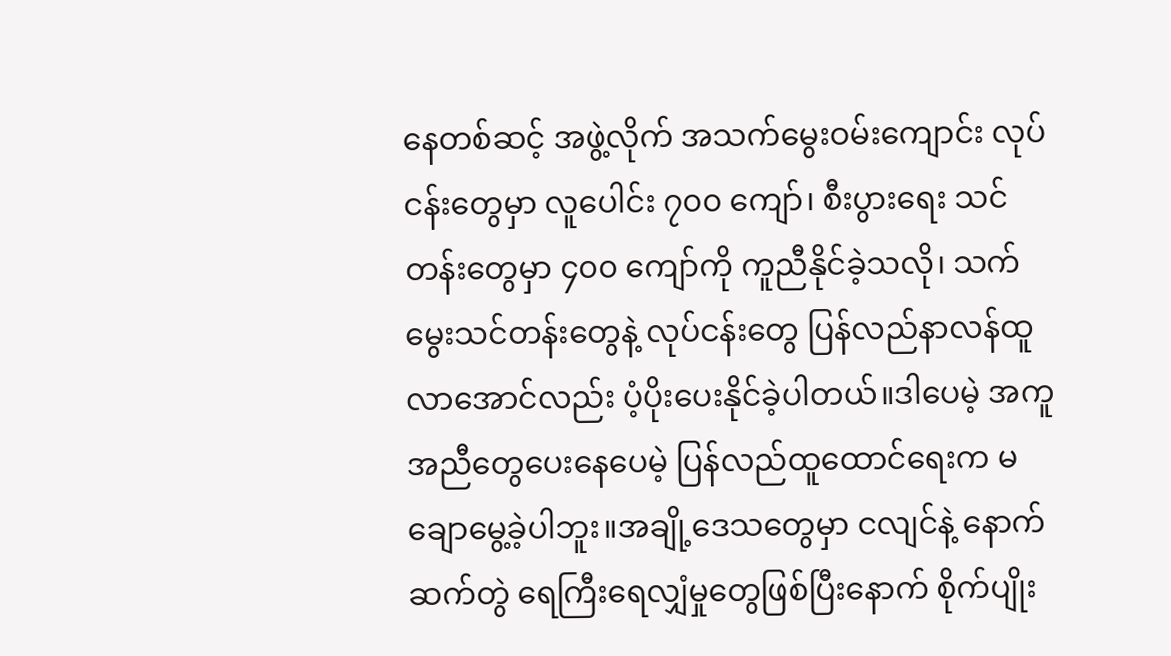နေတစ်ဆင့် အဖွဲ့လိုက် အသက်မွေးဝမ်းကျောင်း လုပ်ငန်းတွေမှာ လူပေါင်း ၇၀၀ ကျော်၊ စီးပွားရေး သင်တန်းတွေမှာ ၄၀၀ ကျော်ကို ကူညီနိုင်ခဲ့သလို၊ သက်မွေးသင်တန်းတွေနဲ့ လုပ်ငန်းတွေ ပြန်လည်နာလန်ထူလာအောင်လည်း ပံ့ပိုးပေးနိုင်ခဲ့ပါတယ်။ဒါပေမဲ့ အကူအညီတွေပေးနေပေမဲ့ ပြန်လည်ထူထောင်ရေးက မချောမွေ့ခဲ့ပါဘူး။အချို့ဒေသတွေမှာ ငလျင်နဲ့ နောက်ဆက်တွဲ ရေကြီးရေလျှံမှုတွေဖြစ်ပြီးနောက် စိုက်ပျိုး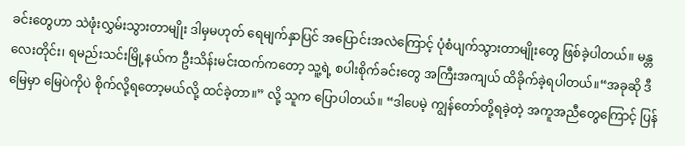ခင်းတွေဟာ သဲဖုံးလွှမ်းသွားတာမျိုး ဒါမှမဟုတ် ရေမျက်နှာပြင် အပြောင်းအလဲကြောင့် ပုံစံပျက်သွားတာမျိုးတွေ ဖြစ်ခဲ့ပါတယ်။ မန္တလေးတိုင်း၊ ရမည်းသင်းမြို့နယ်က ဦးသိန်းမင်းထက်ကတော့ သူ့ရဲ့ စပါးစိုက်ခင်းတွေ အကြီးအကျယ် ထိခိုက်ခဲ့ရပါတယ်။“အခုဆို ဒီမြေမှာ မြေပဲကိုပဲ စိုက်လို့ရတော့မယ်လို့ ထင်ခဲ့တာ။” လို့ သူက ပြောပါတယ်။ “ဒါပေမဲ့ ကျွန်တော်တို့ရခဲ့တဲ့ အကူအညီတွေကြောင့် ပြန်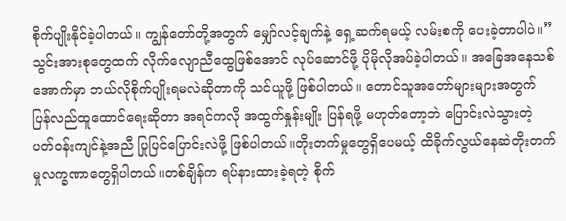စိုက်ပျိုးနိုင်ခဲ့ပါတယ်။ ကျွန်တော်တို့အတွက် မျှော်လင့်ချက်နဲ့ ရှေ့ဆက်ရမယ့် လမ်းစကို ပေးခဲ့တာပါပဲ။”သွင်းအားစုတွေထက် လိုက်လျောညီထွေဖြစ်အောင် လုပ်ဆောင်ဖို့ ပိုမိုလိုအပ်ခဲ့ပါတယ်။ အခြေအနေသစ်အောက်မှာ ဘယ်လိုစိုက်ပျိုးရမလဲဆိုတာကို သင်ယူဖို့ ဖြစ်ပါတယ်။ တောင်သူအတော်များများအတွက် ပြန်လည်ထူထောင်ရေးဆိုတာ အရင်ကလို အထွက်နှုန်းမျိုး ပြန်ရဖို့ မဟုတ်တော့ဘဲ ပြောင်းလဲသွားတဲ့ ပတ်ဝန်းကျင်နဲ့အညီ ပြုပြင်ပြောင်းလဲဖို့ ဖြစ်ပါတယ်။တိုးတက်မှုတွေရှိပေမယ့် ထိခိုက်လွယ်နေဆဲတိုးတက်မှုလက္ခဏာတွေရှိပါတယ်။တစ်ချိန်က ရပ်နားထားခဲ့ရတဲ့ စိုက်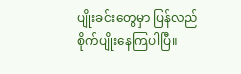ပျိုးခင်းတွေမှာ ပြန်လည်စိုက်ပျိုးနေကြပါပြီ။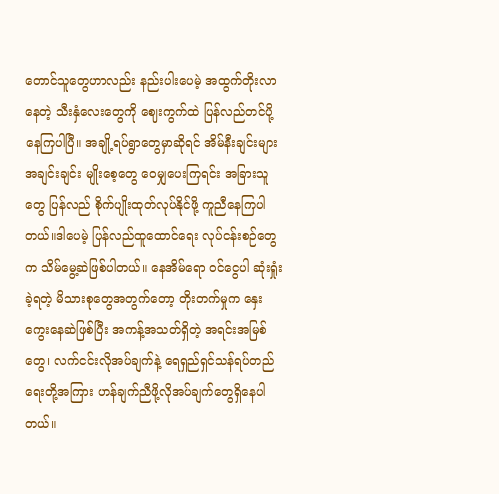တောင်သူတွေဟာလည်း နည်းပါးပေမဲ့ အထွက်တိုးလာနေတဲ့ သီးနှံလေးတွေကို ဈေးကွက်ထဲ ပြန်လည်တင်ပို့နေကြပါပြီ။ အချို့ရပ်ရွာတွေမှာဆိုရင် အိမ်နီးချင်းများအချင်းချင်း မျိုးစေ့တွေ ဝေမျှပေးကြရင်း အခြားသူတွေ ပြန်လည် စိုက်ပျိုးထုတ်လုပ်နိုင်ဖို့ ကူညီနေကြပါတယ်။ဒါပေမဲ့ ပြန်လည်ထူထောင်ရေး လုပ်ငန်းစဉ်တွေက သိမ်မွေ့ဆဲဖြစ်ပါတယ်။ နေအိမ်ရော ဝင်ငွေပါ ဆုံးရှုံးခဲ့ရတဲ့ မိသားစုတွေအတွက်တော့ တိုးတက်မှုက နှေးကွေးနေဆဲဖြစ်ပြီး အကန့်အသတ်ရှိတဲ့ အရင်းအမြစ်တွေ၊ လက်ငင်းလိုအပ်ချက်နဲ့ ရေရှည်ရှင်သန်ရပ်တည်ရေးတို့အကြား ဟန်ချက်ညီဖို့လိုအပ်ချက်တွေရှိနေပါတယ်။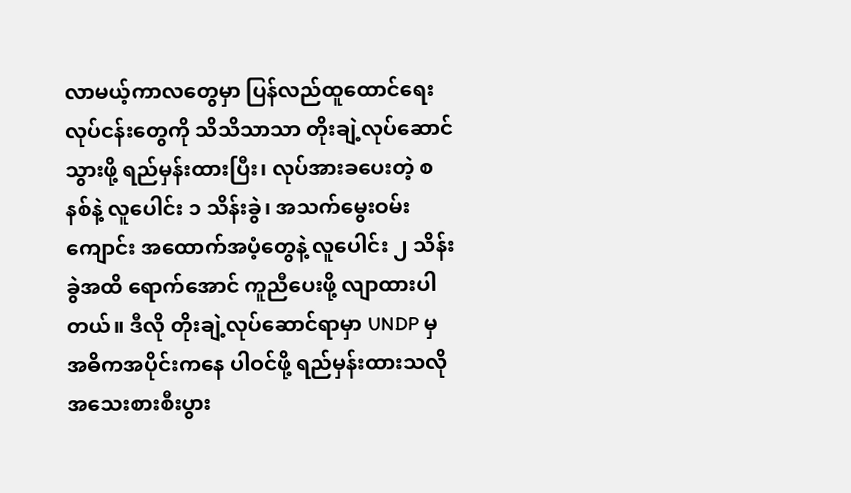လာမယ့်ကာလတွေမှာ ပြန်လည်ထူထောင်ရေးလုပ်ငန်းတွေကို သိသိသာသာ တိုးချဲ့လုပ်ဆောင်သွားဖို့ ရည်မှန်းထားပြီး၊ လုပ်အားခပေးတဲ့ စနစ်နဲ့ လူပေါင်း ၁ သိန်းခွဲ၊ အသက်မွေးဝမ်းကျောင်း အထောက်အပံ့တွေနဲ့ လူပေါင်း ၂ သိန်းခွဲအထိ ရောက်အောင် ကူညီပေးဖို့ လျာထားပါတယ်။ ဒီလို တိုးချဲ့လုပ်ဆောင်ရာမှာ UNDP မှ အဓိကအပိုင်းကနေ ပါဝင်ဖို့ ရည်မှန်းထားသလို အသေးစားစီးပွား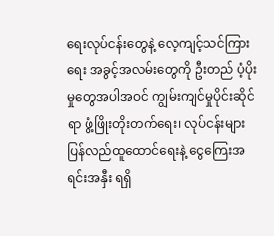ရေးလုပ်ငန်းတွေနဲ့ လေ့ကျင့်သင်ကြားရေး အခွင့်အလမ်းတွေကို ဦးတည် ပံ့ပိုးမှုတွေအပါအဝင် ကျွမ်းကျင်မှုပိုင်းဆိုင်ရာ ဖွံ့ဖြိုးတိုးတက်ရေး၊ လုပ်ငန်းများ ပြန်လည်ထူထောင်ရေးနဲ့ ငွေကြေးအရင်းအနှီး ရရှိ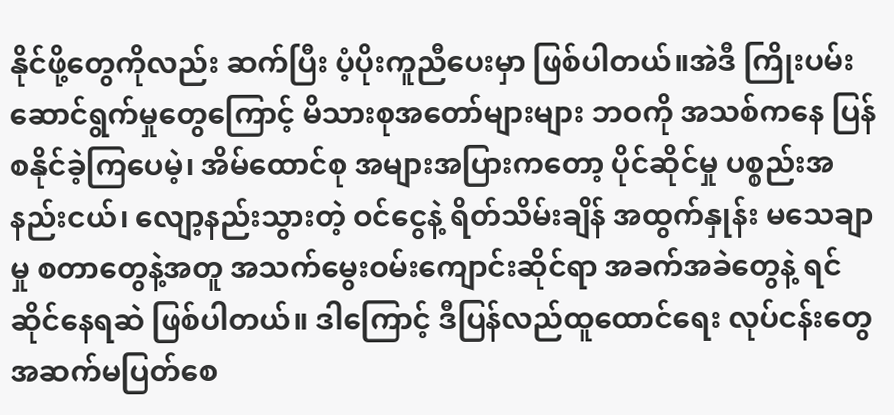နိုင်ဖို့တွေကိုလည်း ဆက်ပြီး ပံ့ပိုးကူညီပေးမှာ ဖြစ်ပါတယ်။အဲဒီ ကြိုးပမ်းဆောင်ရွက်မှုတွေကြောင့် မိသားစုအတော်များများ ဘဝကို အသစ်ကနေ ပြန်စနိုင်ခဲ့ကြပေမဲ့၊ အိမ်ထောင်စု အများအပြားကတော့ ပိုင်ဆိုင်မှု ပစ္စည်းအနည်းငယ်၊ လျော့နည်းသွားတဲ့ ဝင်ငွေနဲ့ ရိတ်သိမ်းချိန် အထွက်နှုန်း မသေချာမှု စတာတွေနဲ့အတူ အသက်မွေးဝမ်းကျောင်းဆိုင်ရာ အခက်အခဲတွေနဲ့ ရင်ဆိုင်နေရဆဲ ဖြစ်ပါတယ်။ ဒါကြောင့် ဒီပြန်လည်ထူထောင်ရေး လုပ်ငန်းတွေ အဆက်မပြတ်စေ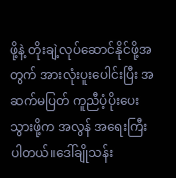ဖို့နဲ့ တိုးချဲ့လုပ်ဆောင်နိုင်ဖို့အတွက် အားလုံးပူးပေါင်းပြီး အဆက်မပြတ် ကူညီပံ့ပိုးပေးသွားဖို့က အလွန် အရေးကြီးပါတယ်။ဒေါ်ချိုသန်း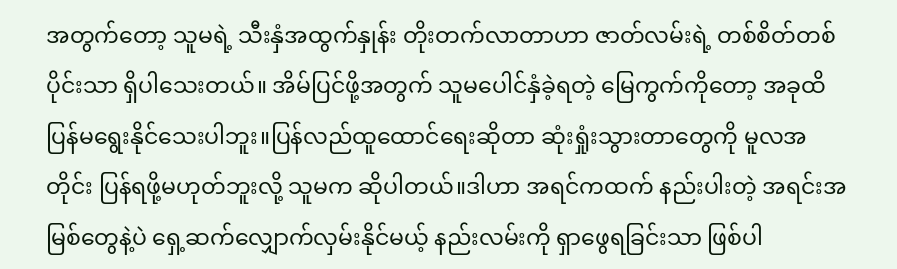အတွက်တော့ သူမရဲ့ သီးနှံအထွက်နှုန်း တိုးတက်လာတာဟာ ဇာတ်လမ်းရဲ့ တစ်စိတ်တစ်ပိုင်းသာ ရှိပါသေးတယ်။ အိမ်ပြင်ဖို့အတွက် သူမပေါင်နှံခဲ့ရတဲ့ မြေကွက်ကိုတော့ အခုထိ ပြန်မရွေးနိုင်သေးပါဘူး။ပြန်လည်ထူထောင်ရေးဆိုတာ ဆုံးရှုံးသွားတာတွေကို မူလအတိုင်း ပြန်ရဖို့မဟုတ်ဘူးလို့ သူမက ဆိုပါတယ်။ဒါဟာ အရင်ကထက် နည်းပါးတဲ့ အရင်းအမြစ်တွေနဲ့ပဲ ရှေ့ဆက်လျှောက်လှမ်းနိုင်မယ့် နည်းလမ်းကို ရှာဖွေရခြင်းသာ ဖြစ်ပါ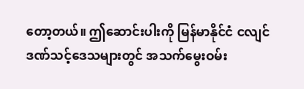တော့တယ်။ ဤဆောင်းပါးကို မြန်မာနိုင်ငံ ငလျင်ဒဏ်သင့်ဒေသများတွင် အသက်မွေးဝမ်း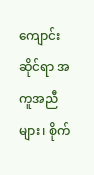ကျောင်းဆိုင်ရာ အကူအညီများ၊ စိုက်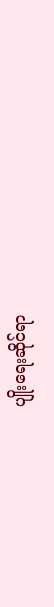ပျိုးရေးဆိုင်ရာ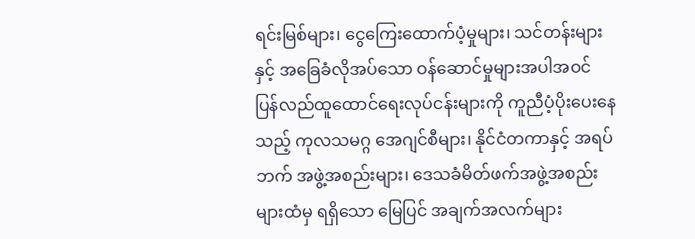ရင်းမြစ်များ၊ ငွေကြေးထောက်ပံ့မှုများ၊ သင်တန်းများနှင့် အခြေခံလိုအပ်သော ဝန်ဆောင်မှုများအပါအဝင် ပြန်လည်ထူထောင်ရေးလုပ်ငန်းများကို ကူညီပံ့ပိုးပေးနေသည့် ကုလသမဂ္ဂ အေဂျင်စီများ၊ နိုင်ငံတကာနှင့် အရပ်ဘက် အဖွဲ့အစည်းများ၊ ဒေသခံမိတ်ဖက်အဖွဲ့အစည်းများထံမှ ရရှိသော မြေပြင် အချက်အလက်များ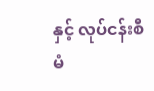နှင့် လုပ်ငန်းစီမံ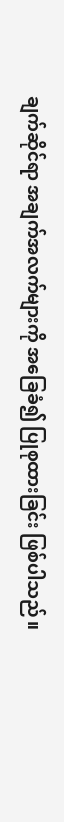ချက်ဆိုင်ရာ အချက်အလက်များကို အခြေခံ၍ ပြုစုထားခြင်း ဖြစ်ပါသည်။